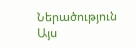Ներածություն
Այս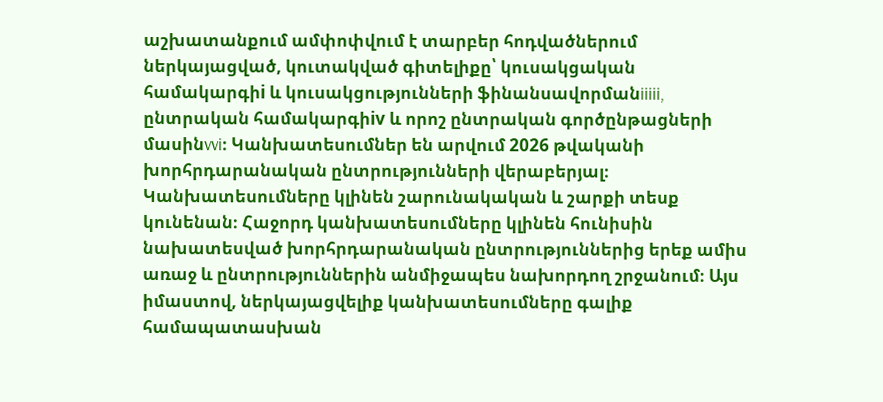աշխատանքում ամփոփվում է տարբեր հոդվածներում ներկայացված, կուտակված գիտելիքը՝ կուսակցական համակարգիi և կուսակցությունների ֆինանսավորմանiiiii, ընտրական համակարգիiv և որոշ ընտրական գործընթացների մասինvvi։ Կանխատեսումներ են արվում 2026 թվականի խորհրդարանական ընտրությունների վերաբերյալ։
Կանխատեսումները կլինեն շարունակական և շարքի տեսք կունենան։ Հաջորդ կանխատեսումները կլինեն հունիսին նախատեսված խորհրդարանական ընտրություններից երեք ամիս առաջ և ընտրություններին անմիջապես նախորդող շրջանում։ Այս իմաստով, ներկայացվելիք կանխատեսումները գալիք համապատասխան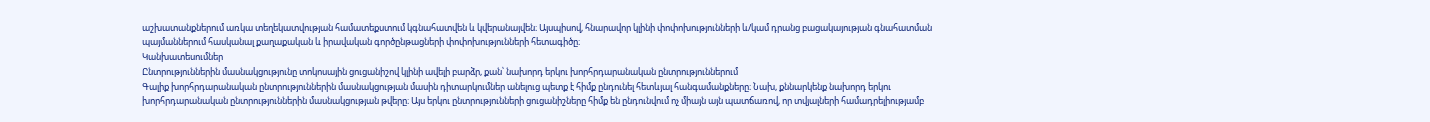աշխատանքներում առկա տեղեկատվության համատեքստում կգնահատվեն և կվերանայվեն։ Այսպիսով, հնարավոր կլինի փոփոխությունների և/կամ դրանց բացակայության գնահատման պայմաններում հասկանալ քաղաքական և իրավական գործընթացների փոփոխությունների հետագիծը։
Կանխատեսումներ
Ընտրություններին մասնակցությունը տոկոսային ցուցանիշով կլինի ավելի բարձր, քան՝ նախորդ երկու խորհրդարանական ընտրություններում
Գալիք խորհրդարանական ընտրություններին մասնակցության մասին դիտարկումներ անելուց պետք է հիմք ընդունել հետևյալ հանգամանքները։ Նախ, քննարկենք նախորդ երկու խորհրդարանական ընտրություններին մասնակցության թվերը։ Այս երկու ընտրությունների ցուցանիշները հիմք են ընդունվում ոչ միայն այն պատճառով, որ տվյալների համադրելիությամբ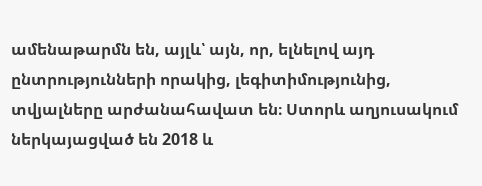ամենաթարմն են, այլև՝ այն, որ, ելնելով այդ ընտրությունների որակից, լեգիտիմությունից, տվյալները արժանահավատ են։ Ստորև աղյուսակում ներկայացված են 2018 և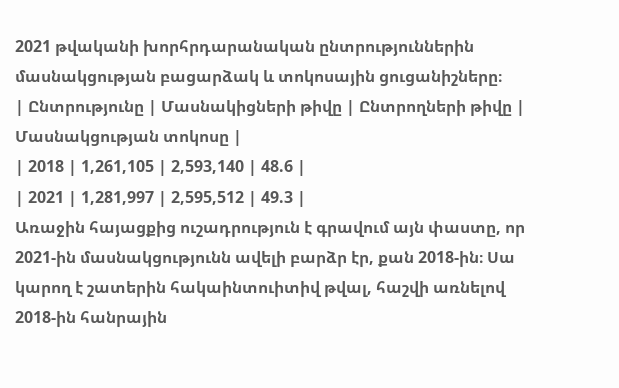2021 թվականի խորհրդարանական ընտրություններին մասնակցության բացարձակ և տոկոսային ցուցանիշները։
| Ընտրությունը | Մասնակիցների թիվը | Ընտրողների թիվը | Մասնակցության տոկոսը |
| 2018 | 1,261,105 | 2,593,140 | 48.6 |
| 2021 | 1,281,997 | 2,595,512 | 49.3 |
Առաջին հայացքից ուշադրություն է գրավում այն փաստը, որ 2021-ին մասնակցությունն ավելի բարձր էր, քան 2018-ին։ Սա կարող է շատերին հակաինտուիտիվ թվալ, հաշվի առնելով 2018-ին հանրային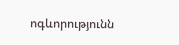ոգևորությունն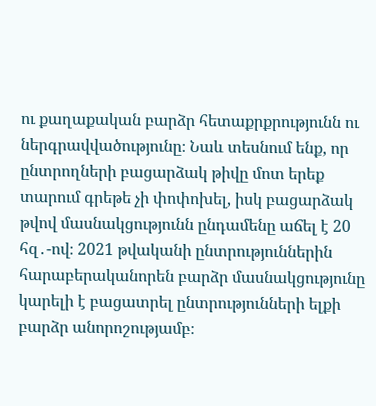ու քաղաքական բարձր հետաքրքրությունն ու ներգրավվածությունը։ Նաև տեսնում ենք, որ ընտրողների բացարձակ թիվը մոտ երեք տարում գրեթե չի փոփոխել, իսկ բացարձակ թվով մասնակցությունն ընդամենը աճել է 20 հզ․-ով։ 2021 թվականի ընտրություններին հարաբերականորեն բարձր մասնակցությունը կարելի է բացատրել ընտրությունների ելքի բարձր անորոշությամբ։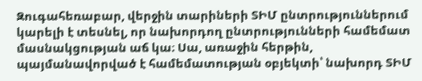Զուգահեռաբար, վերջին տարիների ՏԻՄ ընտրություններում կարելի է տեսնել, որ նախորդող ընտրությունների համեմատ մասնակցության աճ կա։ Սա, առաջին հերթին, պայմանավորված է համեմատության օբյեկտի՝ նախորդ ՏԻՄ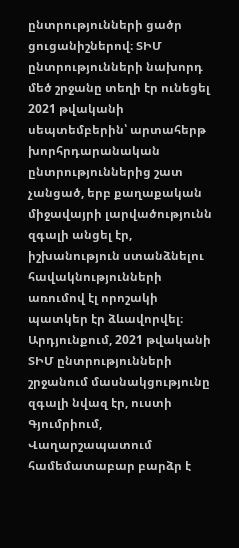ընտրությունների ցածր ցուցանիշներով։ ՏԻՄ ընտրությունների նախորդ մեծ շրջանը տեղի էր ունեցել 2021 թվականի սեպտեմբերին՝ արտահերթ խորհրդարանական ընտրություններից շատ չանցած, երբ քաղաքական միջավայրի լարվածությունն զգալի անցել էր, իշխանություն ստանձնելու հավակնությունների առումով էլ որոշակի պատկեր էր ձևավորվել։ Արդյունքում, 2021 թվականի ՏԻՄ ընտրությունների շրջանում մասնակցությունը զգալի նվազ էր, ուստի Գյումրիում, Վաղարշապատում համեմատաբար բարձր է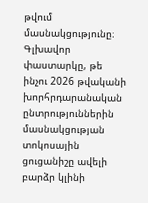թվում մասնակցությունը։
Գլխավոր փաստարկը, թե ինչու 2026 թվականի խորհրդարանական ընտրություններին մասնակցության տոկոսային ցուցանիշը ավելի բարձր կլինի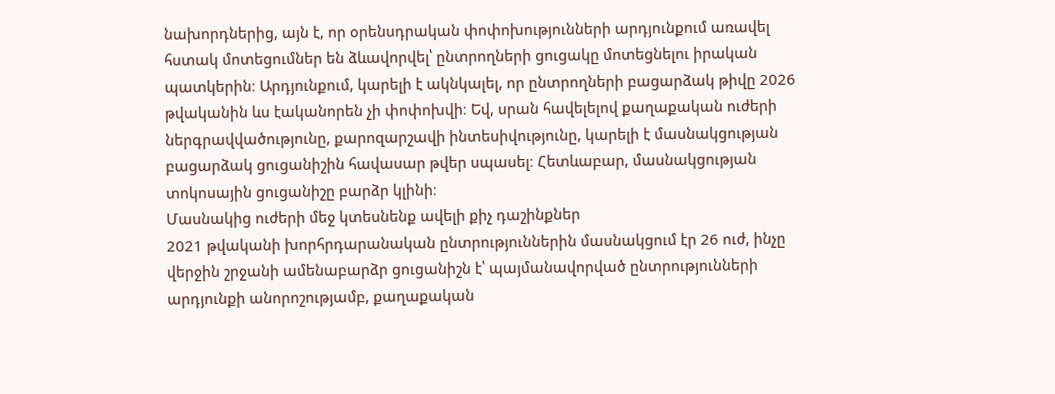նախորդներից, այն է, որ օրենսդրական փոփոխությունների արդյունքում առավել հստակ մոտեցումներ են ձևավորվել՝ ընտրողների ցուցակը մոտեցնելու իրական պատկերին։ Արդյունքում, կարելի է ակնկալել, որ ընտրողների բացարձակ թիվը 2026 թվականին ևս էականորեն չի փոփոխվի։ Եվ, սրան հավելելով քաղաքական ուժերի ներգրավվածությունը, քարոզարշավի ինտեսիվությունը, կարելի է մասնակցության բացարձակ ցուցանիշին հավասար թվեր սպասել։ Հետևաբար, մասնակցության տոկոսային ցուցանիշը բարձր կլինի։
Մասնակից ուժերի մեջ կտեսնենք ավելի քիչ դաշինքներ
2021 թվականի խորհրդարանական ընտրություններին մասնակցում էր 26 ուժ, ինչը վերջին շրջանի ամենաբարձր ցուցանիշն է՝ պայմանավորված ընտրությունների արդյունքի անորոշությամբ, քաղաքական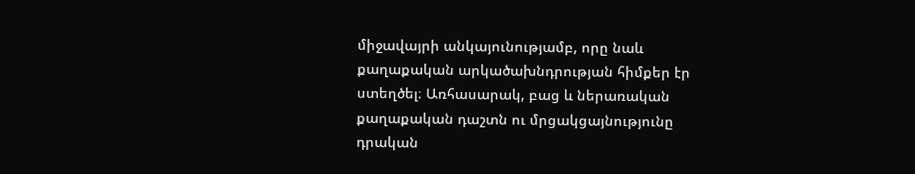միջավայրի անկայունությամբ, որը նաև քաղաքական արկածախնդրության հիմքեր էր ստեղծել։ Առհասարակ, բաց և ներառական քաղաքական դաշտն ու մրցակցայնությունը դրական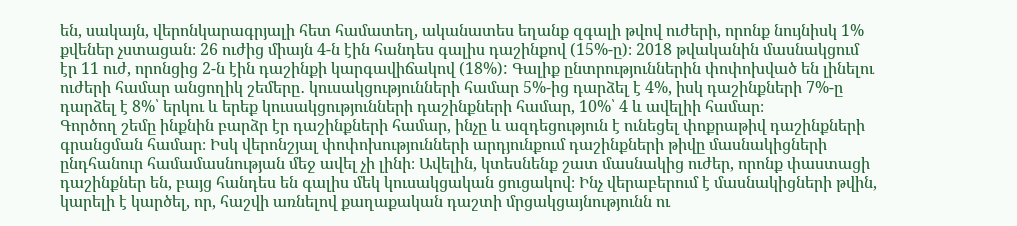են, սակայն, վերոնկարագրյալի հետ համատեղ, ականատես եղանք զգալի թվով ուժերի, որոնք նույնիսկ 1% քվեներ չստացան։ 26 ուժից միայն 4-ն էին հանդես գալիս դաշինքով (15%-ը)։ 2018 թվականին մասնակցում էր 11 ուժ, որոնցից 2-ն էին դաշինքի կարգավիճակով (18%): Գալիք ընտրություններին փոփոխված են լինելու ուժերի համար անցողիկ շեմերը․ կուսակցությունների համար 5%-ից դարձել է 4%, իսկ դաշինքների 7%-ը դարձել է 8%՝ երկու և երեք կուսակցությունների դաշինքների համար, 10%՝ 4 և ավելիի համար։
Գործող շեմը ինքնին բարձր էր դաշինքների համար, ինչը և ազդեցություն է ունեցել փոքրաթիվ դաշինքների գրանցման համար։ Իսկ վերոնշյալ փոփոխությունների արդյունքում դաշինքների թիվը մասնակիցների ընդհանուր համամասնության մեջ ավել չի լինի։ Ավելին, կտեսնենք շատ մասնակից ուժեր, որոնք փաստացի դաշինքներ են, բայց հանդես են գալիս մեկ կուսակցական ցուցակով։ Ինչ վերաբերում է մասնակիցների թվին, կարելի է կարծել, որ, հաշվի առնելով քաղաքական դաշտի մրցակցայնությունն ու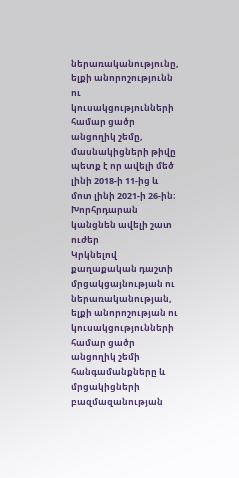ներառականությունը, ելքի անորոշությունն ու կուսակցությունների համար ցածր անցողիկ շեմը, մասնակիցների թիվը պետք է որ ավելի մեծ լինի 2018-ի 11-ից և մոտ լինի 2021-ի 26-ին։
Խորհրդարան կանցնեն ավելի շատ ուժեր
Կրկնելով քաղաքական դաշտի մրցակցայնության ու ներառականության, ելքի անորոշության ու կուսակցությունների համար ցածր անցողիկ շեմի հանգամանքները և մրցակիցների բազմազանության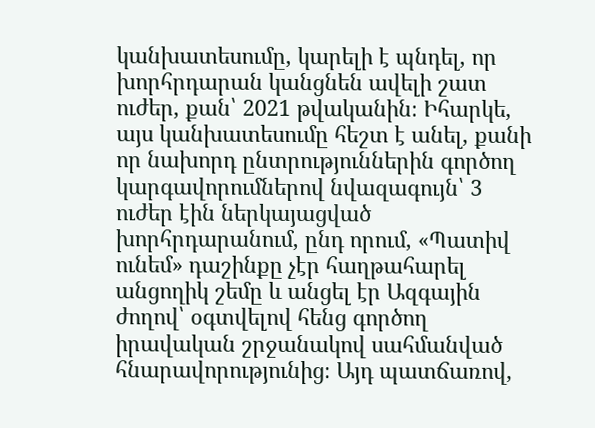կանխատեսումը, կարելի է պնդել, որ խորհրդարան կանցնեն ավելի շատ ուժեր, քան՝ 2021 թվականին։ Իհարկե, այս կանխատեսումը հեշտ է անել, քանի որ նախորդ ընտրություններին գործող կարգավորումներով նվազագույն՝ 3 ուժեր էին ներկայացված խորհրդարանում, ընդ որում, «Պատիվ ունեմ» դաշինքը չէր հաղթահարել անցողիկ շեմը և անցել էր Ազգային ժողով՝ օգտվելով հենց գործող իրավական շրջանակով սահմանված հնարավորությունից։ Այդ պատճառով,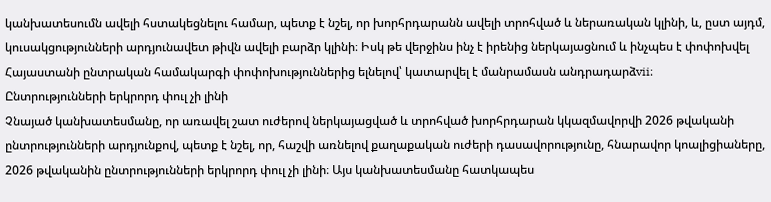կանխատեսումն ավելի հստակեցնելու համար, պետք է նշել, որ խորհրդարանն ավելի տրոհված և ներառական կլինի, և, ըստ այդմ, կուսակցությունների արդյունավետ թիվն ավելի բարձր կլինի։ Իսկ թե վերջինս ինչ է իրենից ներկայացնում և ինչպես է փոփոխվել Հայաստանի ընտրական համակարգի փոփոխություններից ելնելով՝ կատարվել է մանրամասն անդրադարձvii։
Ընտրությունների երկրորդ փուլ չի լինի
Չնայած կանխատեսմանը, որ առավել շատ ուժերով ներկայացված և տրոհված խորհրդարան կկազմավորվի 2026 թվականի ընտրությունների արդյունքով, պետք է նշել, որ, հաշվի առնելով քաղաքական ուժերի դասավորությունը, հնարավոր կոալիցիաները, 2026 թվականին ընտրությունների երկրորդ փուլ չի լինի։ Այս կանխատեսմանը հատկապես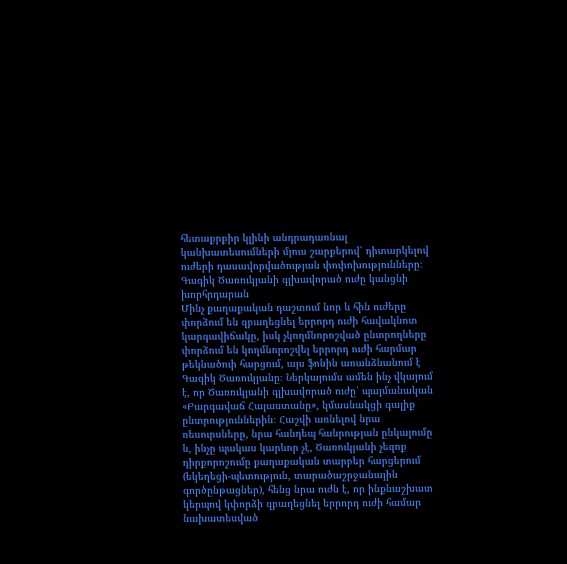հետաքրքիր կլինի անդրադառնալ կանխատեսումների մյուս շարքերով՝ դիտարկելով ուժերի դասավորվածության փոփոխությունները։
Գագիկ Ծառուկյանի գլխավորած ուժը կանցնի խորհրդարան
Մինչ քաղաքական դաշտում նոր և հին ուժերը փորձում են զբաղեցնել երրորդ ուժի հավակնոտ կարգավիճակը, իսկ չկողմնորոշված ընտրողները փորձում են կողմնորոշվել երրորդ ուժի հարմար թեկնածուի հարցում, այս ֆոնին առանձնանում է Գագիկ Ծառուկյանը։ Ներկայումս ամեն ինչ վկայում է, որ Ծառուկյանի գլխավորած ուժը՝ պայմանական «Բարգավաճ Հայաստանը», կմասնակցի գալիք ընտրություններին։ Հաշվի առնելով նրա ռեսուրսները, նրա հանդեպ հանրության ընկալումը և, ինչը պակաս կարևոր չէ, Ծառուկյանի չեզոք դիրքորոշումը քաղաքական տարբեր հարցերում (եկեղեցի-պետություն, տարածաշրջանային գործընթացներ), հենց նրա ուժն է, որ ինքնաշխատ կերպով կփորձի զբաղեցնել երրորդ ուժի համար նախատեսված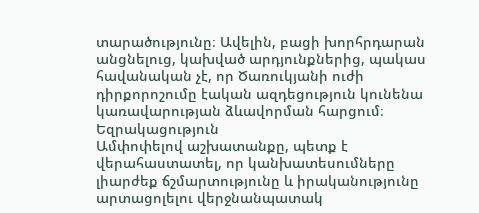տարածությունը։ Ավելին, բացի խորհրդարան անցնելուց, կախված արդյունքներից, պակաս հավանական չէ, որ Ծառուկյանի ուժի դիրքորոշումը էական ազդեցություն կունենա կառավարության ձևավորման հարցում։
Եզրակացություն
Ամփոփելով աշխատանքը, պետք է վերահաստատել, որ կանխատեսումները լիարժեք ճշմարտությունը և իրականությունը արտացոլելու վերջնանպատակ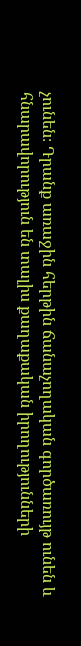չունեն։ Դրանք առաջին հերթին ճանաչողական գործառույթ ունեն և հնարավորություն են տալիս քաղաքական իրողությունների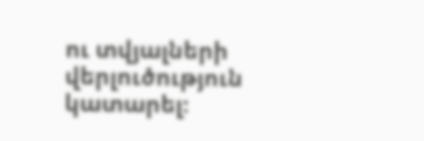ու տվյալների վերլուծություն կատարել։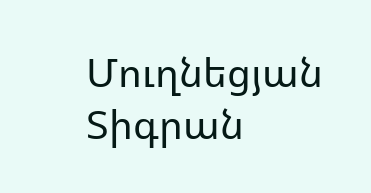Մուղնեցյան Տիգրան